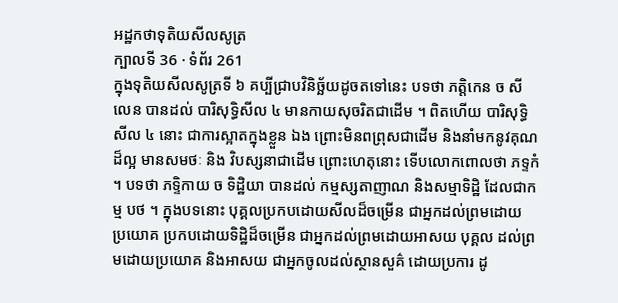អដ្ឋកថាទុតិយសីលសូត្រ
ក្បាលទី 36 · ទំព័រ 261
ក្នុងទុតិយសីលសូត្រទី ៦ គប្បីជ្រាបវិនិច្ឆ័យដូចតទៅនេះ បទថា ភត្តិកេន ច សីលេន បានដល់ បារិសុទ្ធិសីល ៤ មានកាយសុចរិតជាដើម ។ ពិតហើយ បារិសុទ្ធិសីល ៤ នោះ ជាការស្អាតក្នុងខ្លួន ឯង ព្រោះមិនពព្រុសជាដើម និងនាំមកនូវគុណដ៏ល្អ មានសមថៈ និង វិបស្សនាជាដើម ព្រោះហេតុនោះ ទើបលោកពោលថា ភទ្ទកំ ។ បទថា ភទ្ទិកាយ ច ទិដ្ឋិយា បានដល់ កម្មស្សតាញាណ និងសម្មាទិដ្ឋិ ដែលជាកម្ម បថ ។ ក្នុងបទនោះ បុគ្គលប្រកបដោយសីលដ៏ចម្រើន ជាអ្នកដល់ព្រមដោយ ប្រយោគ ប្រកបដោយទិដ្ឋិដ៏ចម្រើន ជាអ្នកដល់ព្រមដោយអាសយ បុគ្គល ដល់ព្រមដោយប្រយោគ និងអាសយ ជាអ្នកចូលដល់ស្ថានសួគ៌ ដោយប្រការ ដូ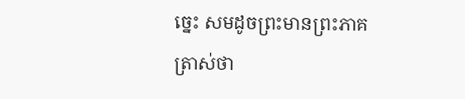ច្នេះ សមដូចព្រះមានព្រះភាគត្រាស់ថា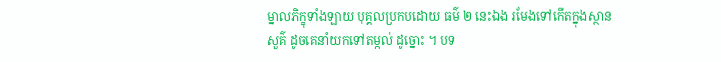ម្នាលភិក្ខុទាំងឡាយ បុគ្គលប្រកបដោយ ធម៌ ២ នេះឯង រមែងទៅកើតក្នុងស្ថានសួគ៌ ដូចគេនាំយកទៅតម្កល់ ដូច្នោះ ។ បទ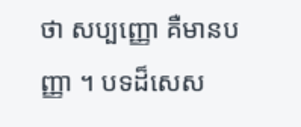ថា សប្បញ្ញោ គឺមានបញ្ញា ។ បទដ៏សេស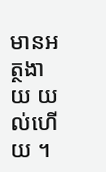មានអត្ថងាយ យល់ហើយ ។